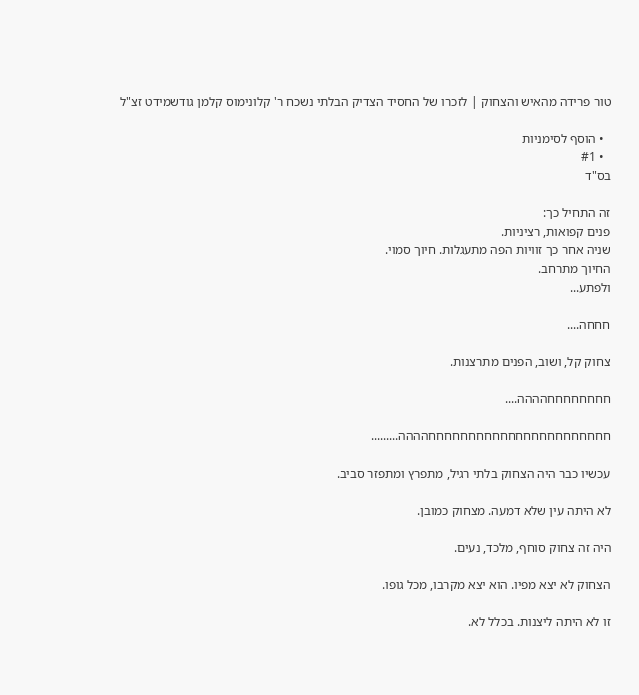טור פרידה מהאיש והצחוק | לזכרו של החסיד הצדיק הבלתי נשכח ר' קלונימוס קלמן גודשמידט זצ"ל

  • הוסף לסימניות
  • #1
בס"ד

זה התחיל כך:
פנים קפואות, רציניות.
שניה אחר כך זוויות הפה מתעגלות. חיוך סמוי.
החיוך מתרחב.
ולפתע...

חחחה....

צחוק קל, ושוב, הפנים מתרצנות.

חחחחחחחחהההה....

חחחחחחחחחחחחחחחחחחחחחחחהההה.........

עכשיו כבר היה הצחוק בלתי רגיל, מתפרץ ומתפזר סביב.

לא היתה עין שלא דמעה. מצחוק כמובן.

היה זה צחוק סוחף, מלכד, נעים.

הצחוק לא יצא מפיו. הוא יצא מקרבו, מכל גופו.

זו לא היתה ליצנות. בכלל לא.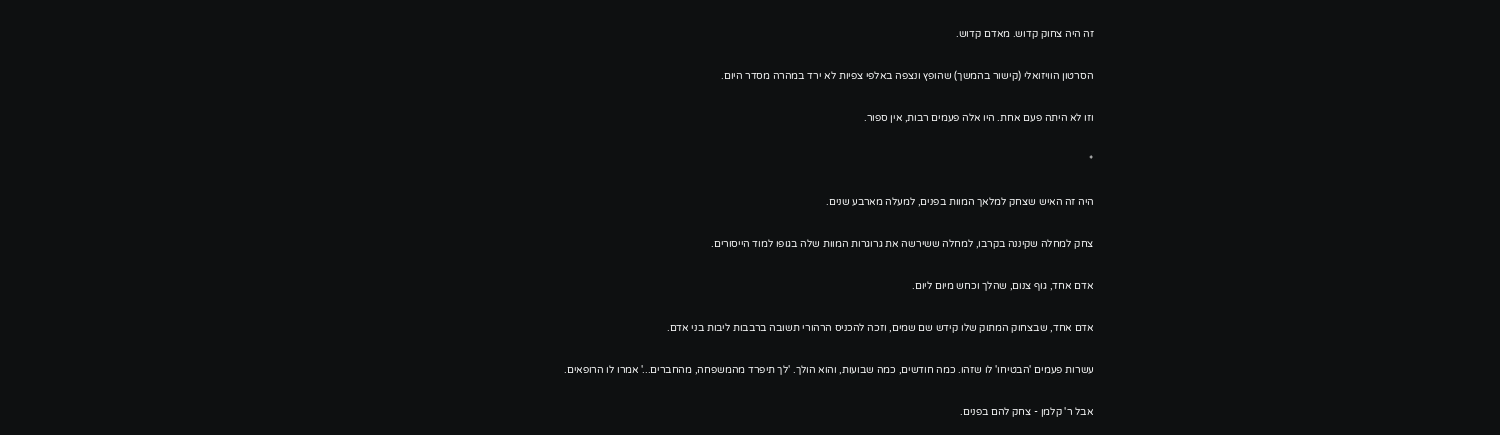זה היה צחוק קדוש. מאדם קדוש.

הסרטון הוויזואלי (קישור בהמשך) שהופץ ונצפה באלפי צפיות לא ירד במהרה מסדר היום.

וזו לא היתה פעם אחת. היו אלה פעמים רבות, אין ספור.

*

היה זה האיש שצחק למלאך המוות בפנים, למעלה מארבע שנים.

צחק למחלה שקיננה בקרבו, למחלה ששירשה את גרוגרות המוות שלה בגופו למוד הייסורים.

אדם אחד, גוף צנום, שהלך וכחש מיום ליום.

אדם אחד, שבצחוק המתוק שלו קידש שם שמים, וזכה להכניס הרהורי תשובה ברבבות ליבות בני אדם.

עשרות פעמים 'הבטיחו' לו שזהו. כמה חודשים, כמה שבועות, והוא הולך. 'לך תיפרד מהמשפחה, מהחברים...' אמרו לו הרופאים.

אבל ר' קלמן - צחק להם בפנים.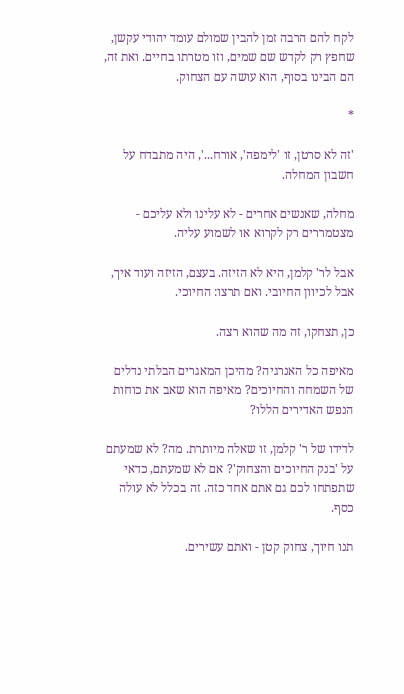לקח להם הרבה זמן להבין שמולם עומד יהודי עקשן, שחפץ רק לקדש שם שמים, וזו מטרתו בחיים. ואת זה, הם הבינו בסוף, הוא עושה עם הצחוק.

*

'זה לא סרטן, זו 'לימפה', אורח...', היה מתבדח על חשבון המחלה.

מחלה, שאנשים אחרים - לא עלינו ולא עליכם - מצטמררים רק לקרוא או לשמוע עליה.

אבל לר' קלמן, היא לא הזיזה. בעצם, הזיזה ועוד איך, אבל לכיוון החיובי. ואם תרצו: החיוכי.

כן, תצחקו, זה מה שהוא רצה.

מאיפה כל האנרגיה? מהיכן המאגרים הבלתי נדלים של השמחה והחיוכים? מאיפה הוא שאב את כוחות הנפש האדירים הללו?

לדידו של ר' קלמן, זו שאלה מיותרת. מה? לא שמעתם על 'בנק החיוכים והצחוק'? אם לא שמעתם, כדאי שתפתחו לכם גם אתם אחד כזה. זה בכלל לא עולה כסף.

תנו חיוך, צחוק קטן - ואתם עשירים.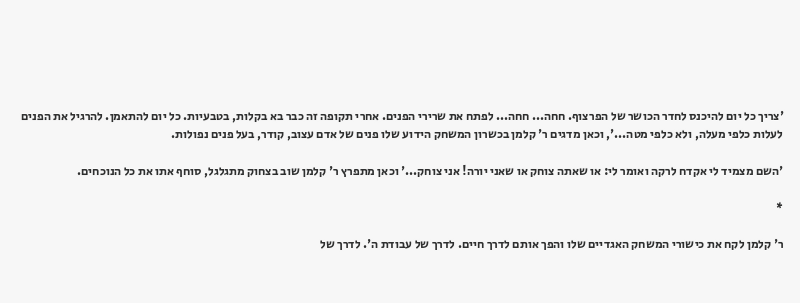'צריך כל יום להיכנס לחדר הכושר של הפרצוף. חחה... חחה... לפתח את שרירי הפנים. אחרי תקופה זה כבר בא בקלות, בטבעיות. כל יום להתאמן. להרגיל את הפנים לעלות כלפי מעלה, ולא כלפי מטה...', וכאן מדגים ר' קלמן בכשרון המשחק הידוע שלו פנים של אדם עצוב, קודר, בעל פנים נפולות.

'השם מצמיד לי אקדח לרקה ואומר לי: או שאתה צוחק או שאני יורה! אני צוחק...' וכאן מתפרץ ר' קלמן שוב בצחוק מתגלגל, סוחף אתו את כל הנוכחים.

*

ר' קלמן לקח את כישורי המשחק האגדיים שלו והפך אותם לדרך חיים. לדרך של עבודת ה'. לדרך של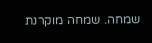שמחה. שמחה מוקרנת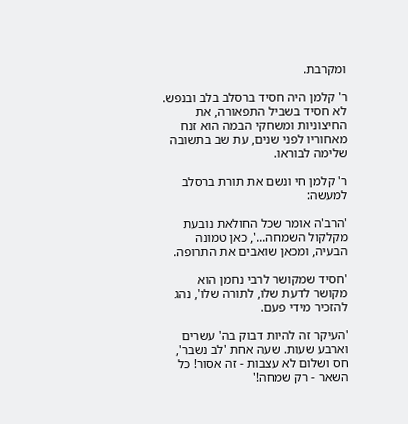ומקרבת.

ר' קלמן היה חסיד ברסלב בלב ובנפש. לא חסיד בשביל התפאורה, את החיצוניות ומשחקי הבמה הוא זנח מאחוריו לפני שנים, עת שב בתשובה שלימה לבוראו.

ר' קלמן חי ונשם את תורת ברסלב למעשה:

'הרב'ה אומר שכל החולאת נובעת מקלקול השמחה...', כאן טמונה הבעיה, ומכאן שואבים את התרופה.

'חסיד שמקושר לרבי נחמן הוא מקושר לדעת שלו, לתורה שלו', נהג להזכיר מידי פעם.

'העיקר זה להיות דבוק בה' עשרים וארבע שעות. שעה אחת 'לב נשבר', חס ושלום לא עצבות - זה אסור! כל השאר - רק שמחה!'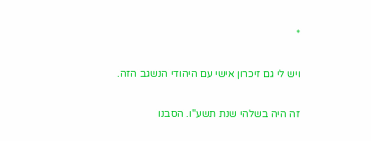*

ויש לי גם זיכרון אישי עם היהודי הנשגב הזה.

זה היה בשלהי שנת תשע"ו. הסבנו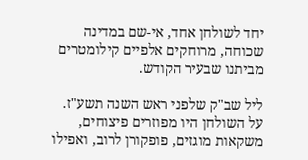יחד לשולחן אחד, אי-שם במדינה שכוחה, מרוחקים אלפיים קילומטרים מביתנו שבעיר הקודש.

ליל שב"ק שלפני ראש השנה תשע"ז. על השולחן היו מפוזרים פיצוחים, משקאות מוגזים, פופקורן לרוב, ואפילו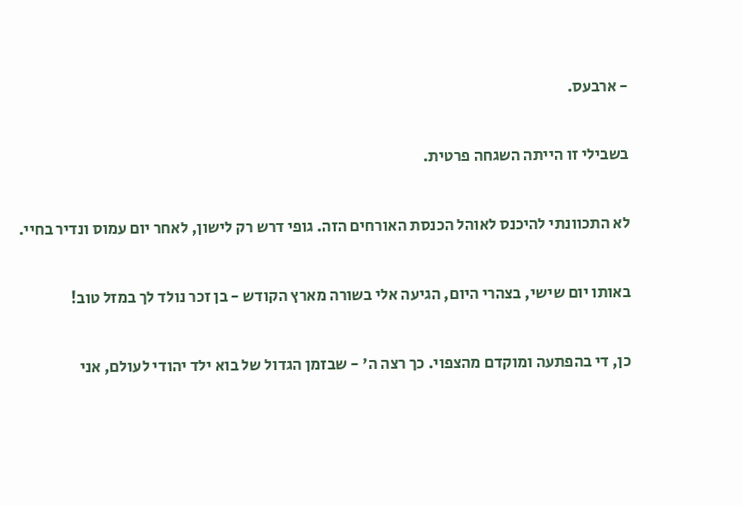- ארבעס.

בשבילי זו הייתה השגחה פרטית.

לא התכוונתי להיכנס לאוהל הכנסת האורחים הזה. גופי דרש רק לישון, לאחר יום עמוס ונדיר בחיי.

באותו יום שישי, בצהרי היום, הגיעה אלי בשורה מארץ הקודש - בן זכר נולד לך במזל טוב!

כן, די בהפתעה ומוקדם מהצפוי. כך רצה ה' - שבזמן הגדול של בוא ילד יהודי לעולם, אני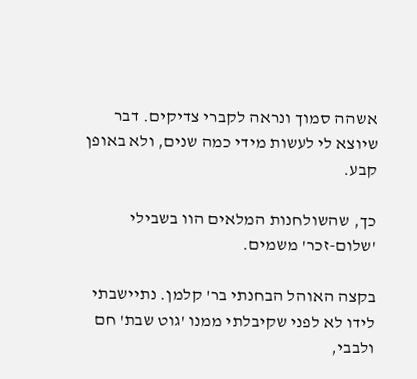אשהה סמוך ונראה לקברי צדיקים. דבר שיוצא לי לעשות מידי כמה שנים, ולא באופן קבע.

כך, שהשולחנות המלאים הוו בשבילי 'שלום-זכר' משמים.

בקצה האוהל הבחנתי בר' קלמן. נתיישבתי לידו לא לפני שקיבלתי ממנו 'גוט שבת' חם ולבבי,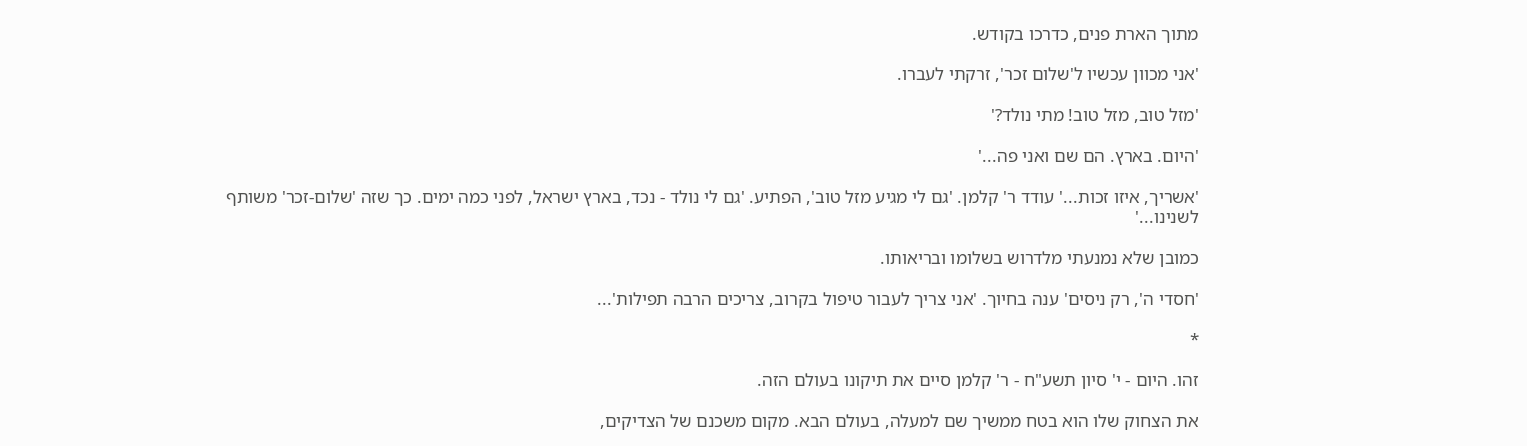מתוך הארת פנים, כדרכו בקודש.

'אני מכוון עכשיו ל'שלום זכר', זרקתי לעברו.

'מזל טוב, מזל טוב! מתי נולד?'

'היום. בארץ. הם שם ואני פה...'

'אשריך, איזו זכות...' עודד ר' קלמן. 'גם לי מגיע מזל טוב', הפתיע. 'גם לי נולד - נכד, בארץ ישראל, לפני כמה ימים. כך שזה 'שלום-זכר' משותף לשנינו...'

כמובן שלא נמנעתי מלדרוש בשלומו ובריאותו.

'חסדי ה', רק ניסים' ענה בחיוך. 'אני צריך לעבור טיפול בקרוב, צריכים הרבה תפילות'...

*

זהו. היום - י' סיון תשע"ח - ר' קלמן סיים את תיקונו בעולם הזה.

את הצחוק שלו הוא בטח ממשיך שם למעלה, בעולם הבא. מקום משכנם של הצדיקים,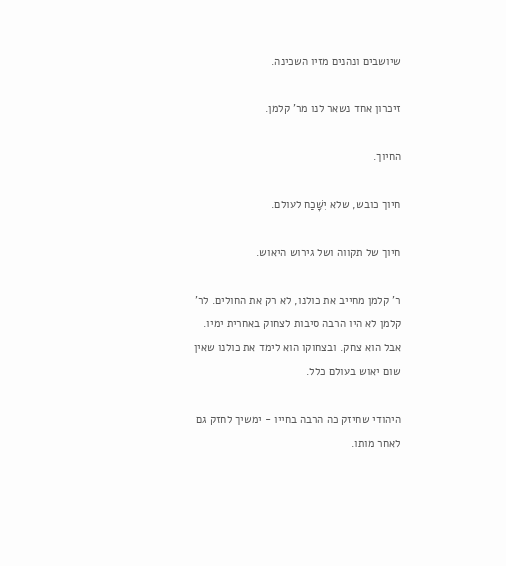שיושבים ונהנים מזיו השכינה.

זיכרון אחד נשאר לנו מר' קלמן.

החיוך.

חיוך כובש, שלא יִשָּׁכַח לעולם.

חיוך של תקווה ושל גירוש היאוש.

ר' קלמן מחייב את כולנו, לא רק את החולים. לר' קלמן לא היו הרבה סיבות לצחוק באחרית ימיו. אבל הוא צחק. ובצחוקו הוא לימד את כולנו שאין שום יאוש בעולם כלל.

היהודי שחיזק כה הרבה בחייו - ימשיך לחזק גם לאחר מותו.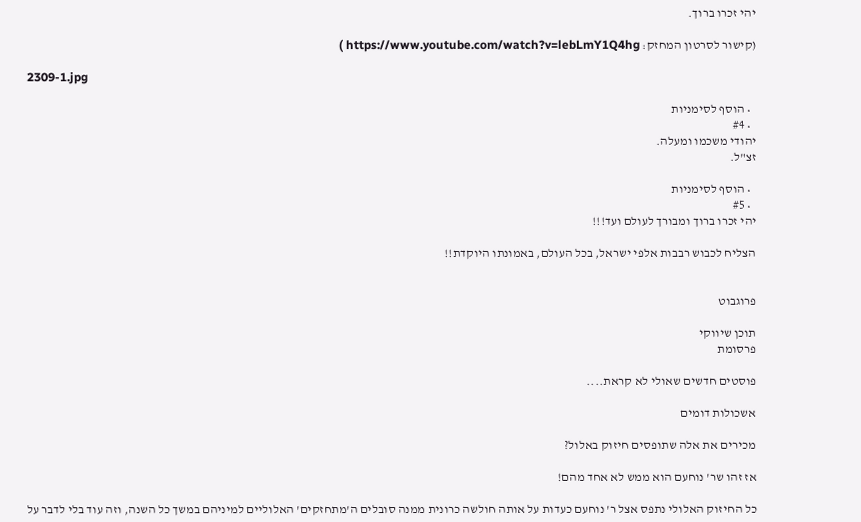יהי זכרו ברוך.

(קישור לסרטון המחזק: https://www.youtube.com/watch?v=lebLmY1Q4hg )

2309-1.jpg

  • הוסף לסימניות
  • #4
יהודי משכמו ומעלה.
זצ"ל.

  • הוסף לסימניות
  • #5
יהי זכרו ברוך ומבורך לעולם ועד!!!

הצליח לכבוש רבבות אלפי ישראל, בכל העולם, באמונתו היוקדת!!


פרוגבוט

תוכן שיווקי
פרסומת

פוסטים חדשים שאולי לא קראת....

אשכולות דומים

מכירים את אלה שתופסים חיזוק באלול?

אז זהו שר' נוחעם הוא ממש לא אחד מהם!

כל החיזוק האלולי נתפס אצל ר' נוחעם כעדות על אותה חולשה כרונית ממנה סובלים ה'מתחזקים' האלוליים למיניהם במשך כל השנה, וזה עוד בלי לדבר על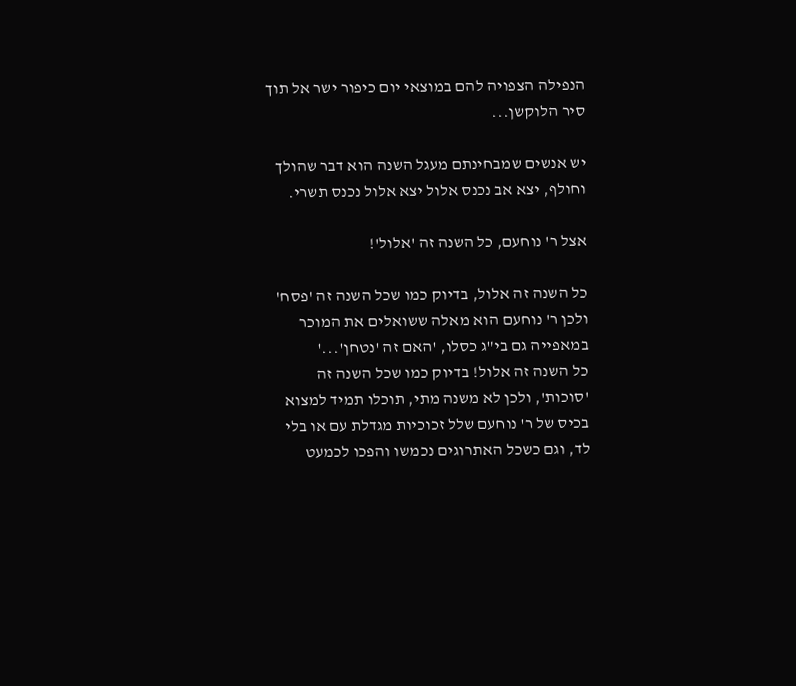הנפילה הצפויה להם במוצאי יום כיפור ישר אל תוך סיר הלוקשן...

יש אנשים שמבחינתם מעגל השנה הוא דבר שהולך וחולף, יצא אב נכנס אלול יצא אלול נכנס תשרי.

אצל ר' נוחעם, כל השנה זה 'אלול'!

כל השנה זה אלול, בדיוק כמו שכל השנה זה 'פסח' ולכן ר' נוחעם הוא מאלה ששואלים את המוכר במאפייה גם בי"ג כסלו, 'האם זה 'נטחן'...'
כל השנה זה אלול! בדיוק כמו שכל השנה זה 'סוכות', ולכן לא משנה מתי, תוכלו תמיד למצוא בכיס של ר' נוחעם שלל זכוכיות מגדלת עם או בלי לד, וגם כשכל האתרוגים נכמשו והפכו לכמעט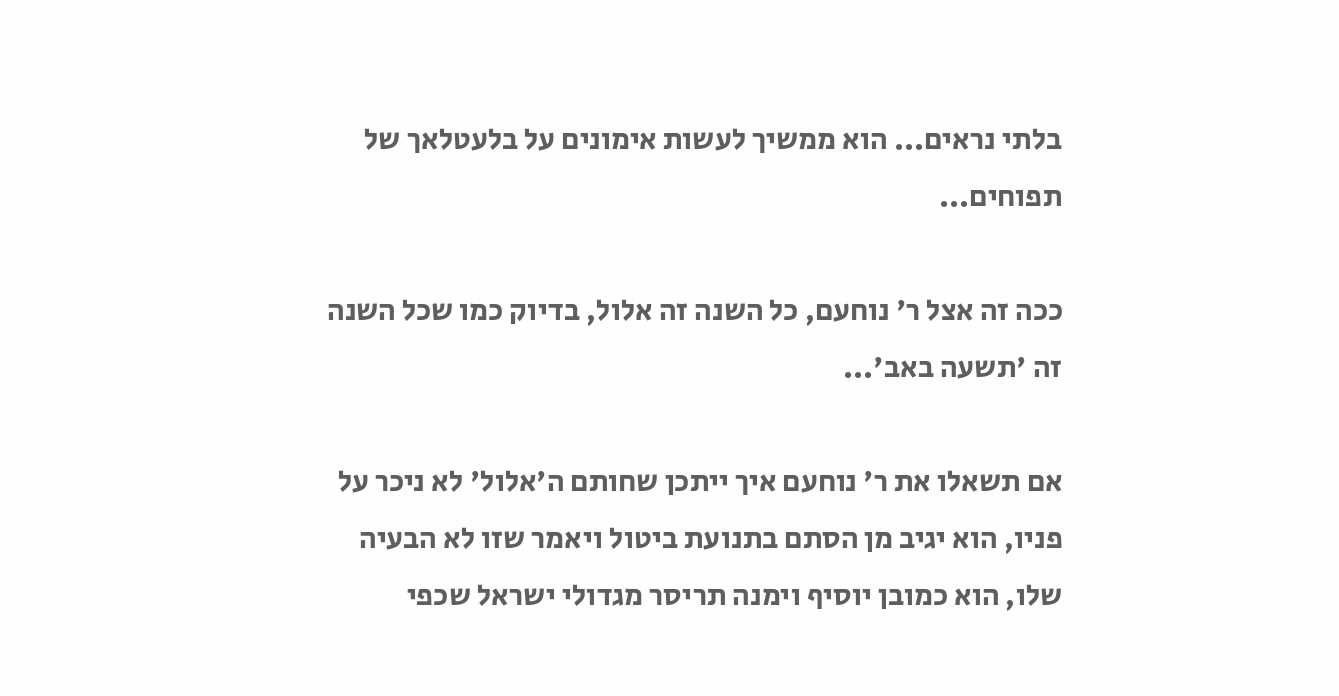בלתי נראים... הוא ממשיך לעשות אימונים על בלעטלאך של תפוחים...

ככה זה אצל ר' נוחעם, כל השנה זה אלול, בדיוק כמו שכל השנה זה 'תשעה באב'...

אם תשאלו את ר' נוחעם איך ייתכן שחותם ה'אלול' לא ניכר על פניו, הוא יגיב מן הסתם בתנועת ביטול ויאמר שזו לא הבעיה שלו, הוא כמובן יוסיף וימנה תריסר מגדולי ישראל שכפי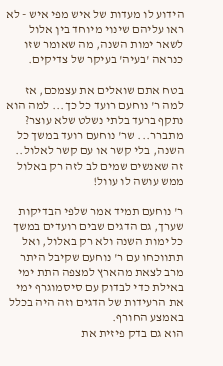הידוע לו מעדות של איש מפי איש - לא ראו עליהם שינוי מיוחד בין אלול לשאר ימות השנה, מה שאומר שזו כנראה 'בעיה' בעיקר של צדיקים.

בטח אתם שואלים את עצמכם, אז למה ר' נוחעם רועד כל כך... למה הוא נתקף ברעד בלתי נשלט שלא עוצר?
מתברר... שר' נוחעם רועד במשך כל השנה, בלי קשר או עם קשר לאלול..
זה שאנשים שמים לב לזה רק באלול ממש עושה לו עוול!

ר' נוחעם תמיד אמר שלפי הבדיקות שערך, גם הדגים שבים רועדים במשך כל ימות השנה ולא רק באלול, ואל תתווכחו עם ר' נוחעם שקיבל היתר מרב לצאת מהארץ למצפה התת ימי באילת כדי לבדוק עם סיסמוגרף ימי את הרעידות של הדגים וזה היה בכלל באמצע החורף.
הוא גם בדק פיזית את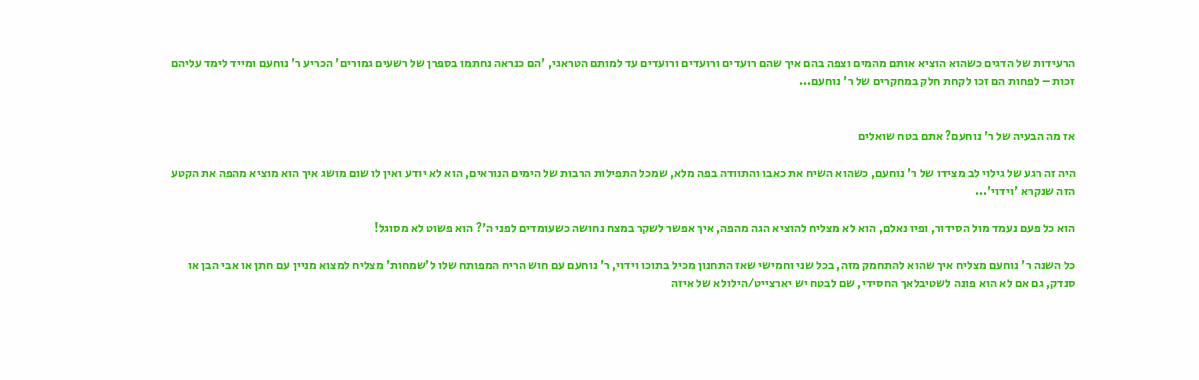הרעידות של הדגים כשהוא הוציא אותם מהמים וצפה בהם איך שהם רועדים ורועדים ורועדים עד למותם הטראגי, 'הם כנראה נחתמו בספרן של רשעים גמורים' הכריע ר' נוחעם ומייד לימד עליהם זכות – לפחות הם זכו לקחת חלק במחקרים של ר' נוחעם...


אז מה הבעיה של ר' נוחעם? אתם בטח שואלים

היה זה רגע של גילוי לב מצידו של ר' נוחעם, כשהוא השיח את כאבו והתוודה בפה מלא, שמכל התפילות הרבות של הימים הנוראים, הוא לא יודע ואין לו שום מושג איך הוא מוציא מהפה את הקטע הזה שנקרא 'וידוי'...

הוא כל פעם נעמד מול הסידור, ופיו נאלם, הוא לא מצליח להוציא הגה מהפה, איך אפשר לשקר במצח נחושה כשעומדים לפני ה'? הוא פשוט לא מסוגל!

כל השנה ר' נוחעם מצליח איך שהוא להתחמק מזה, בכל שני וחמישי שאז התחנון מכיל בתוכו וידוי, ר' נוחעם עם חוש הריח המפותח שלו ל'שמחות' מצליח למצוא מניין עם חתן או אבי הבן או סנדק, גם אם לא הוא פונה לשטיבלאך החסידי, שם לבטח יש יארצייט/הילולא של איזה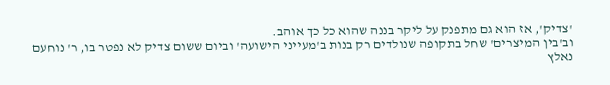'צדיק', אז הוא גם מתפנק על ליקר בננה שהוא כל כך אוהב.
וב'בין המיצרים' שחל בתקופה שנולדים רק בנות ב'מעייני הישועה' וביום ששום צדיק לא נפטר בו, ר' נוחעם נאלץ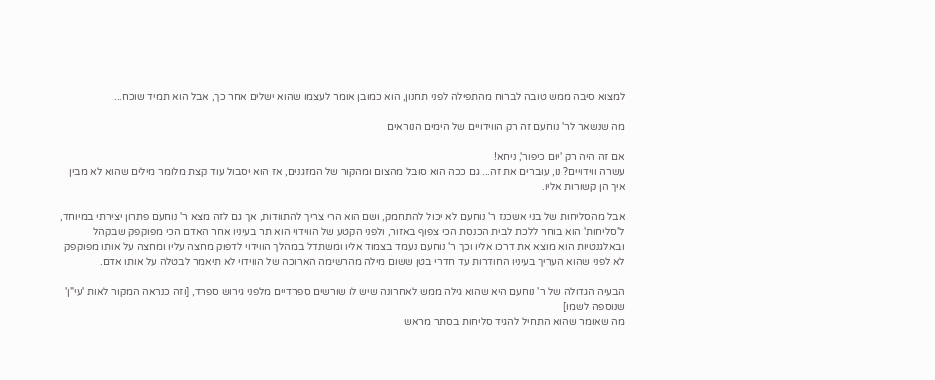למצוא סיבה ממש טובה לברוח מהתפילה לפני תחנון, הוא כמובן אומר לעצמו שהוא ישלים אחר כך, אבל הוא תמיד שוכח...

מה שנשאר לר' נוחעם זה רק הווידויים של הימים הנוראים

אם זה היה רק 'יום כיפור', ניחא!
עשרה ווידויים? נו, עוברים את זה... גם ככה הוא סובל מהצום ומהקור של המזגנים, אז הוא יסבול עוד קצת מלומר מילים שהוא לא מבין איך הן קשורות אליו.

אבל מהסליחות של בני אשכנז ר' נוחעם לא יכול להתחמק, ושם הוא הרי צריך להתוודות, אך גם לזה מצא ר' נוחעם פתרון יצירתי במיוחד, ל'סליחות' הוא בוחר ללכת לבית הכנסת הכי צפוף באזור, ולפני הקטע של הווידוי הוא תר בעיניו אחר האדם הכי מפוקפק שבקהל ובאלגנטיות הוא מוצא את דרכו אליו וכך ר' נוחעם נעמד בצמוד אליו ומשתדל במהלך הווידוי לדפוק מחצה עליו ומחצה על אותו מפוקפק לא לפני שהוא העריך בעיניו החודרות עד חדרי בטן ששום מילה מהרשימה הארוכה של הווידוי לא תיאמר לבטלה על אותו אדם.

הבעיה הגדולה של ר' נוחעם היא שהוא גילה ממש לאחרונה שיש לו שורשים ספרדיים מלפני גירוש ספרד, [וזה כנראה המקור לאות 'עי"ן' שנוספה לשמו]
מה שאומר שהוא התחיל להגיד סליחות בסתר מראש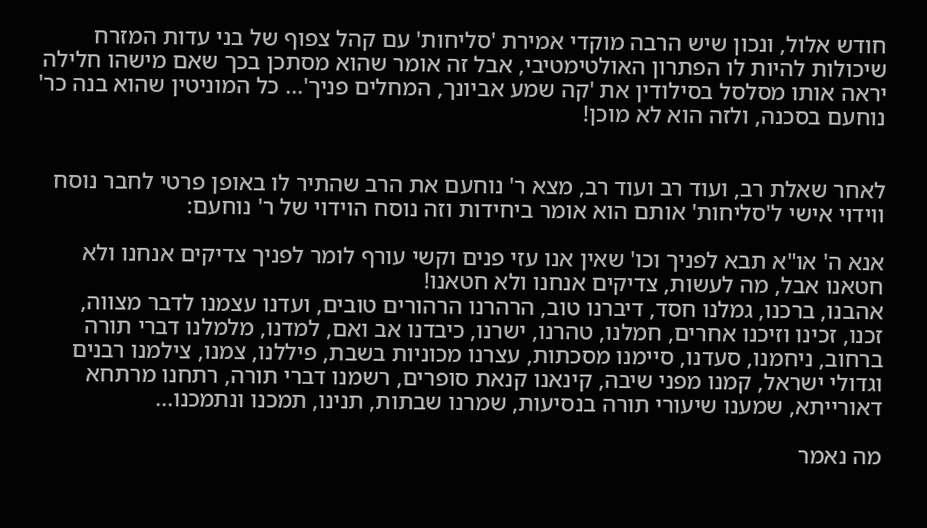חודש אלול, ונכון שיש הרבה מוקדי אמירת 'סליחות' עם קהל צפוף של בני עדות המזרח שיכולות להיות לו הפתרון האולטימטיבי, אבל זה אומר שהוא מסתכן בכך שאם מישהו חלילה יראה אותו מסלסל בסילודין את 'קה שמע אביונך, המחלים פניך'... כל המוניטין שהוא בנה כר' נוחעם בסכנה, ולזה הוא לא מוכן!


לאחר שאלת רב, ועוד רב ועוד רב, מצא ר' נוחעם את הרב שהתיר לו באופן פרטי לחבר נוסח ווידוי אישי ל'סליחות' אותם הוא אומר ביחידות וזה נוסח הוידוי של ר' נוחעם:

אנא ה' או"א תבא לפניך וכו' שאין אנו עזי פנים וקשי עורף לומר לפניך צדיקים אנחנו ולא חטאנו אבל, מה לעשות, צדיקים אנחנו ולא חטאנו!
אהבנו, ברכנו, גמלנו חסד, דיברנו טוב, הרהרנו הרהורים טובים, ועדנו עצמנו לדבר מצווה, זכנו, זכינו וזיכנו אחרים, חמלנו, טהרנו, ישרנו, כיבדנו אב ואם, למדנו, מלמלנו דברי תורה ברחוב, ניחמנו, סעדנו, סיימנו מסכתות, עצרנו מכוניות בשבת, פיללנו, צמנו, צילמנו רבנים וגדולי ישראל, קמנו מפני שיבה, קינאנו קנאת סופרים, רשמנו דברי תורה, רתחנו מרתחא דאורייתא, שמענו שיעורי תורה בנסיעות, שמרנו שבתות, תנינו, תמכנו ונתמכנו...

מה נאמר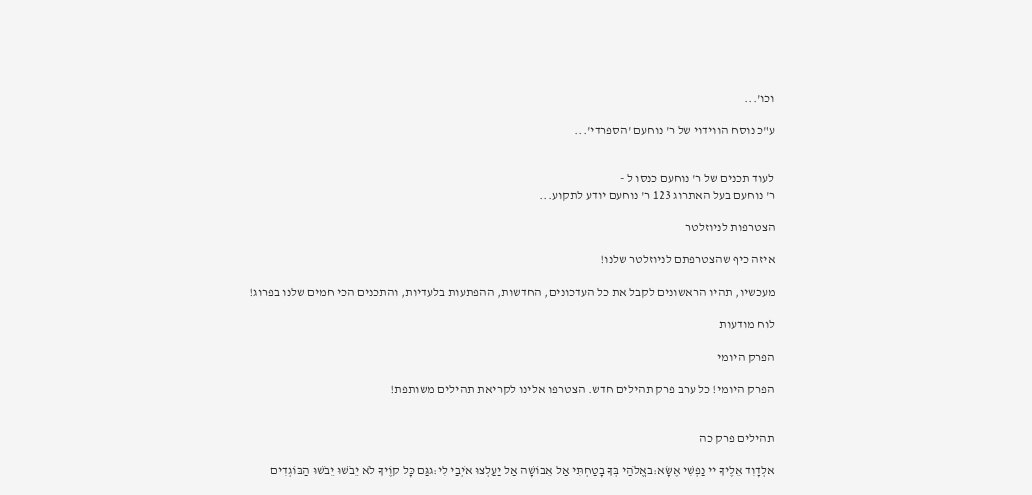וכו'...

ע"כ נוסח הווידוי של ר' נוחעם 'הספרדי'...


לעוד תכנים של ר' נוחעם כנסו ל -
ר' נוחעם בעל האתרוג 123 ר' נוחעם יודע לתקוע...

הצטרפות לניוזלטר

איזה כיף שהצטרפתם לניוזלטר שלנו!

מעכשיו, תהיו הראשונים לקבל את כל העדכונים, החדשות, ההפתעות בלעדיות, והתכנים הכי חמים שלנו בפרוג!

לוח מודעות

הפרק היומי

הפרק היומי! כל ערב פרק תהילים חדש. הצטרפו אלינו לקריאת תהילים משותפת!


תהילים פרק כה

אלְדָוִד אֵלֶיךָ יי נַפְשִׁי אֶשָּׂא:באֱלֹהַי בְּךָ בָטַחְתִּי אַל אֵבוֹשָׁה אַל יַעַלְצוּ אֹיְבַי לִי:גגַּם כָּל קוֶֹיךָ לֹא יֵבֹשׁוּ יֵבֹשׁוּ הַבּוֹגְדִים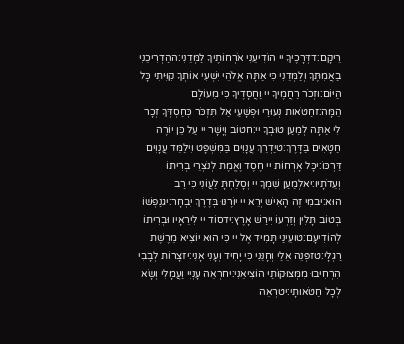רֵיקָם:דדְּרָכֶיךָ יי הוֹדִיעֵנִי אֹרְחוֹתֶיךָ לַמְּדֵנִי:ההַדְרִיכֵנִי בַאֲמִתֶּךָ וְלַמְּדֵנִי כִּי אַתָּה אֱלֹהֵי יִשְׁעִי אוֹתְךָ קִוִּיתִי כָּל הַיּוֹם:וזְכֹר רַחֲמֶיךָ יי וַחֲסָדֶיךָ כִּי מֵעוֹלָם הֵמָּה:זחַטֹּאות נְעוּרַי וּפְשָׁעַי אַל תִּזְכֹּר כְּחַסְדְּךָ זְכָר לִי אַתָּה לְמַעַן טוּבְךָ יי:חטוֹב וְיָשָׁר יי עַל כֵּן יוֹרֶה חַטָּאִים בַּדָּרֶךְ:טיַדְרֵךְ עֲנָוִים בַּמִּשְׁפָּט וִילַמֵּד עֲנָוִים דַּרְכּוֹ:יכָּל אָרְחוֹת יי חֶסֶד וֶאֱמֶת לְנֹצְרֵי בְרִיתוֹ וְעֵדֹתָיו:יאלְמַעַן שִׁמְךָ יי וְסָלַחְתָּ לַעֲוֹנִי כִּי רַב הוּא:יבמִי זֶה הָאִישׁ יְרֵא יי יוֹרֶנּוּ בְּדֶרֶךְ יִבְחָר:יגנַפְשׁוֹ בְּטוֹב תָּלִין וְזַרְעוֹ יִירַשׁ אָרֶץ:ידסוֹד יי לִירֵאָיו וּבְרִיתוֹ לְהוֹדִיעָם:טועֵינַי תָּמִיד אֶל יי כִּי הוּא יוֹצִיא מֵרֶשֶׁת רַגְלָי:טזפְּנֵה אֵלַי וְחָנֵּנִי כִּי יָחִיד וְעָנִי אָנִי:יזצָרוֹת לְבָבִי הִרְחִיבוּ מִמְּצוּקוֹתַי הוֹצִיאֵנִי:יחרְאֵה עָנְיִי וַעֲמָלִי וְשָׂא לְכָל חַטֹּאותָי:יטרְאֵה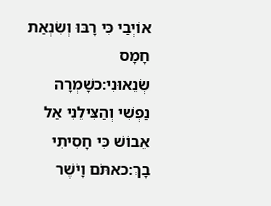אוֹיְבַי כִּי רָבּוּ וְשִׂנְאַת חָמָס שְׂנֵאוּנִי:כשָׁמְרָה נַפְשִׁי וְהַצִּילֵנִי אַל אֵבוֹשׁ כִּי חָסִיתִי בָךְ:כאתֹּם וָיֹשֶׁר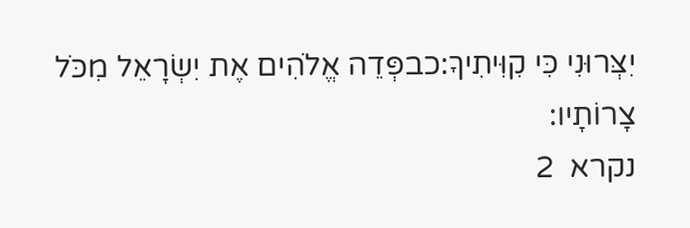יִצְּרוּנִי כִּי קִוִּיתִיךָ:כבפְּדֵה אֱלֹהִים אֶת יִשְׂרָאֵל מִכֹּל צָרוֹתָיו:
נקרא  2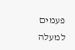פעמים
למעלה